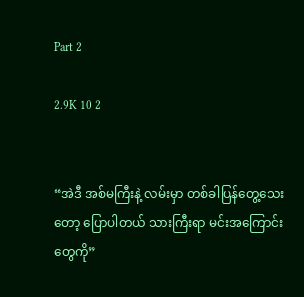Part 2

2.9K 10 2


“အဲဒီ အစ်မကြီးနဲ့ လမ်းမှာ တစ်ခါပြန်တွေ့သေး တော့ ပြောပါတယ် သားကြီးရာ မင်းအကြောင်း တွေကို”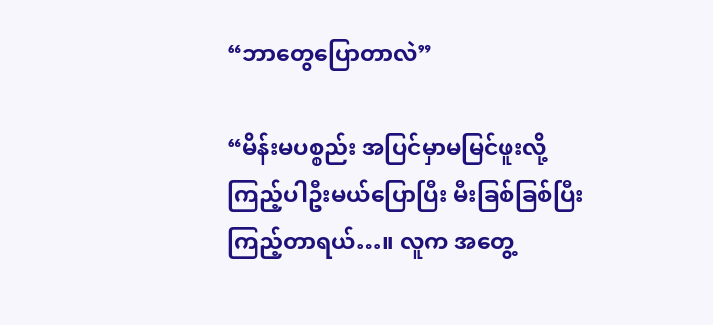“ဘာတွေပြောတာလဲ”

“မိန်းမပစ္စည်း အပြင်မှာမမြင်ဖူးလို့ ကြည့်ပါဦးမယ်ပြောပြီး မီးခြစ်ခြစ်ပြီး ကြည့်တာရယ်…။ လူက အတွေ့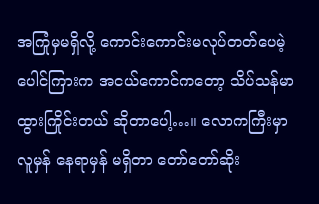အကြုံမှမရှိလို့ ကောင်းကောင်းမလုပ်တတ်ပေမဲ့ ပေါင်ကြားက အငယ်ကောင်ကတော့ သိပ်သန်မာထွားကြိုင်းတယ် ဆိုတာပေါ့…။ လောကကြီးမှာ လူမှန် နေရာမှန် မရှိတာ တော်တော်ဆိုး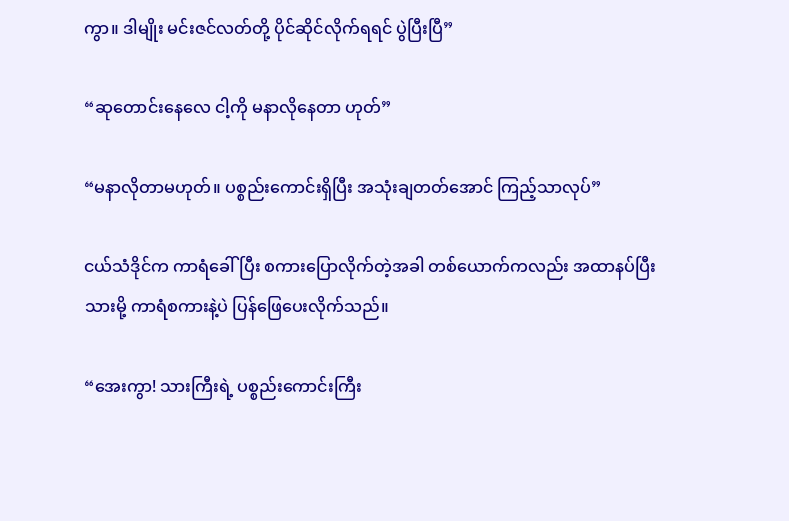ကွာ။ ဒါမျိုး မင်းဇင်လတ်တို့ ပိုင်ဆိုင်လိုက်ရရင် ပွဲပြီးပြီ”

“ဆုတောင်းနေလေ ငါ့ကို မနာလိုနေတာ ဟုတ်”

“မနာလိုတာမဟုတ်။ ပစ္စည်းကောင်းရှိပြီး အသုံးချတတ်အောင် ကြည့်သာလုပ်”

ငယ်သံဒိုင်က ကာရံခေါ်ပြီး စကားပြောလိုက်တဲ့အခါ တစ်ယောက်ကလည်း အထာနပ်ပြီးသားမို့ ကာရံစကားနဲ့ပဲ ပြန်ဖြေပေးလိုက်သည်။

“အေးကွာ! သားကြီးရဲ့ ပစ္စည်းကောင်းကြီး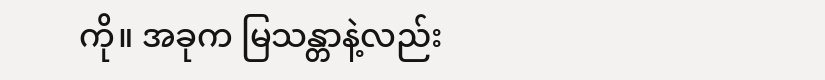ကို။ အခုက မြသန္တာနဲ့လည်း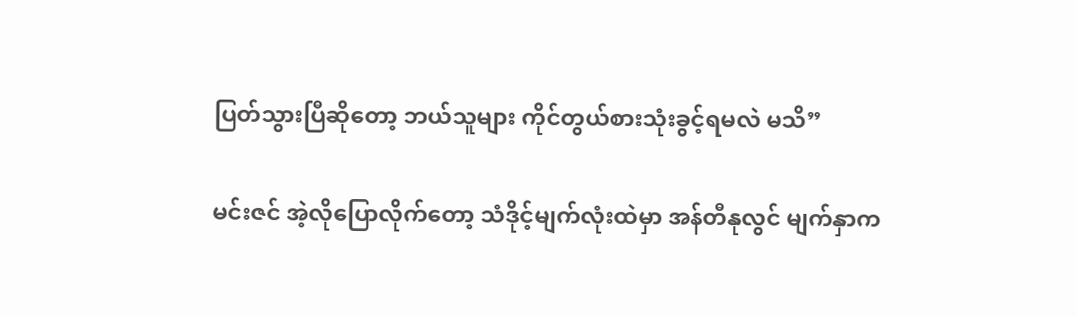ပြတ်သွားပြီဆိုတော့ ဘယ်သူများ ကိုင်တွယ်စားသုံးခွင့်ရမလဲ မသိ”

မင်းဇင် အဲ့လိုပြောလိုက်တော့ သံဒိုင့်မျက်လုံးထဲမှာ အန်တီနုလွင် မျက်နှာက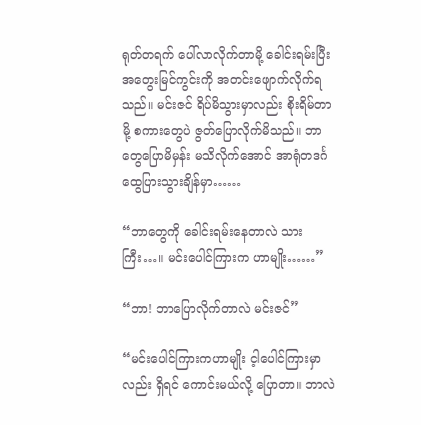ရုတ်တရက် ပေါ်လာလိုက်တာမို့ ခေါင်းရမ်းပြီး အတွေးမြင်ကွင်းကို အတင်းဖျောက်လိုက်ရသည်။ မင်းဇင် ရိပ်မိသွားမှာလည်း စိုးရိမ်တာမို့ စကားတွေပဲ ဇွတ်ပြောလိုက်မိသည်။ ဘာတွေပြောမိမှန်း မသိလိုက်အောင် အာရုံတဒင်္ဂ ထွေပြားသွားချိန်မှာ……

“ဘာတွေကို ခေါင်းရမ်းနေတာလဲ သားကြီး…။ မင်းပေါင်ကြားက ဟာမျိုး……”

“ဘာ! ဘာပြောလိုက်တာလဲ မင်းဇင်”

“မင်းပေါင်ကြားကဟာမျိုး င့ါပေါင်ကြားမှာလည်း ရှိရင် ကောင်းမယ်လို့ ပြောတာ။ ဘာလဲ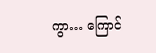ကွာ… ကြောင်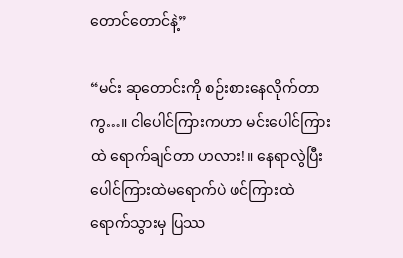တောင်တောင်နဲ့”

“မင်း ဆုတောင်းကို စဉ်းစားနေလိုက်တာကွ…။ ငါပေါင်ကြားကဟာ မင်းပေါင်ကြားထဲ ရောက်ချင်တာ ဟလား!။ နေရာလွဲပြီး ပေါင်ကြားထဲမရောက်ပဲ ဖင်ကြားထဲ ရောက်သွားမှ ပြဿ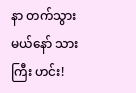နာ တက်သွားမယ်နော် သားကြီး ဟင်း!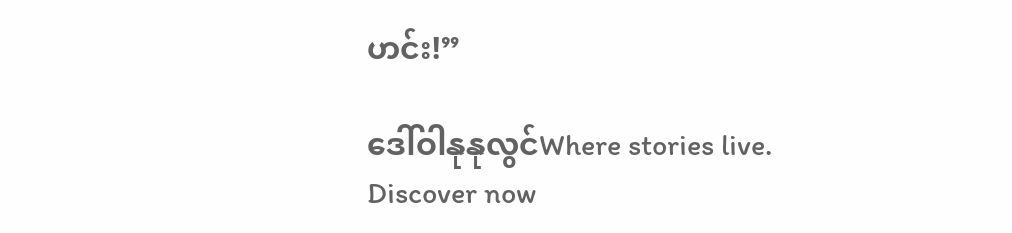ဟင်း!”

ဒေါ်ဝါနုနုလွင်Where stories live. Discover now